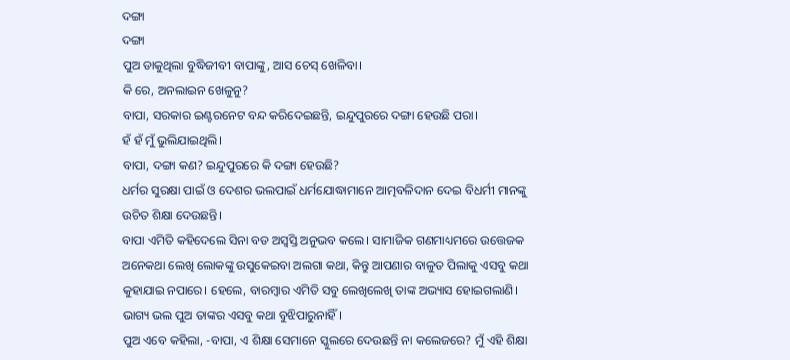ଦଙ୍ଗା
ଦଙ୍ଗା
ପୁଅ ଡାକୁଥିଲା ବୁଦ୍ଧିଜୀବୀ ବାପାଙ୍କୁ, ଆସ ଚେସ୍ ଖେଳିବା।
କି ରେ, ଅନଲାଇନ ଖେଳୁନୁ?
ବାପା, ସରକାର ଇଣ୍ଟରନେଟ ବନ୍ଦ କରିଦେଇଛନ୍ତି, ଇନ୍ଦୁପୁରରେ ଦଙ୍ଗା ହେଉଛି ପରା।
ହଁ ହଁ ମୁଁ ଭୁଲିଯାଇଥିଲି।
ବାପା, ଦଙ୍ଗା କଣ? ଇନ୍ଦୁପୁରରେ କି ଦଙ୍ଗା ହେଉଛି?
ଧର୍ମର ସୁରକ୍ଷା ପାଇଁ ଓ ଦେଶର ଭଲପାଇଁ ଧର୍ମଯୋଦ୍ଧାମାନେ ଆତ୍ମବଳିଦାନ ଦେଇ ବିଧର୍ମୀ ମାନଙ୍କୁ ଉଚିତ ଶିକ୍ଷା ଦେଉଛନ୍ତି।
ବାପା ଏମିତି କହିଦେଲେ ସିନା ବଡ ଅସ୍ବସ୍ତି ଅନୁଭବ କଲେ। ସାମାଜିକ ଗଣମାଧ୍ୟମରେ ଉତ୍ତେଜକ ଅନେକଥା ଲେଖି ଲୋକଙ୍କୁ ଉସୁକେଇବା ଅଲଗା କଥା, କିନ୍ତୁ ଆପଣାର ବାଳୁତ ପିଲାକୁ ଏସବୁ କଥା କୁହାଯାଇ ନପାରେ। ହେଲେ, ବାରମ୍ବାର ଏମିତି ସବୁ ଲେଖିଲେଖି ତାଙ୍କ ଅଭ୍ୟାସ ହୋଇଗଲାଣି। ଭାଗ୍ୟ ଭଲ ପୁଅ ତାଙ୍କର ଏସବୁ କଥା ବୁଝିପାରୁନାହିଁ।
ପୁଅ ଏବେ କହିଲା, -ବାପା, ଏ ଶିକ୍ଷା ସେମାନେ ସ୍କୁଲରେ ଦେଉଛନ୍ତି ନା କଲେଜରେ? ମୁଁ ଏହି ଶିକ୍ଷା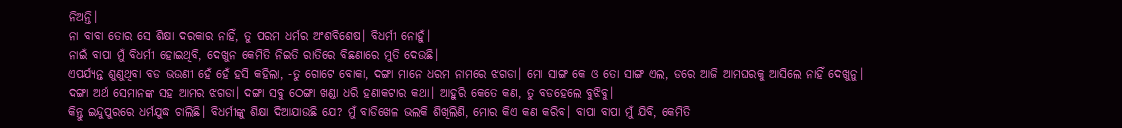ନିଅନ୍ତି।
ନା ବାବା ତୋର ସେ ଶିକ୍ଷା ଦରକାର ନାହିଁ, ତୁ ପରମ ଧର୍ମର ଅଂଶବିଶେଷ। ବିଧର୍ମୀ ନୋହୁଁ।
ନାଇଁ ବାପା ମୁଁ ବିଧର୍ମୀ ହୋଇଥିବି, ଦେଖୁନ କେମିତି ନିଇତି ରାତିରେ ବିଛଣାରେ ମୁତି ଦେଉଛି।
ଏପର୍ଯ୍ୟନ୍ତ ଶୁଣୁଥିବା ବଡ ଭଉଣୀ ହେଁ ହେଁ ହସି କହିଲା, -ତୁ ଗୋଟେ ବୋକା, ଦଙ୍ଗା ମାନେ ଧରମ ନାମରେ ଝଗଡା। ମୋ ସାଙ୍ଗ କେ ଓ ତୋ ସାଙ୍ଗ ଏଲ, ଡରେ ଆଜି ଆମଘରକୁ ଆସିଲେ ନାହିଁ ଦେଖୁନୁ। ଦଙ୍ଗା ଅର୍ଥ ସେମାନଙ୍କ ସହ ଆମର ଝଗଡା। ଦଙ୍ଗା ସବୁ ଠେଙ୍ଗା ଖଣ୍ଡା ଧରି ହଣାକଟାର କଥା। ଆହୁରି କେତେ କଣ, ତୁ ବଡହେଲେ ବୁଝିବୁ।
କିନ୍ତୁ ଇନ୍ଦୁପୁରରେ ଧର୍ମଯୁଦ୍ଧ ଚାଲିଛି। ବିଧର୍ମୀଙ୍କୁ ଶିକ୍ଷା ଦିଆଯାଉଛି ଯେ? ମୁଁ ବାଡିଖେଳ ଭଲକି ଶିଖିଲିଣି, ମୋର କିଏ କଣ କରିବ। ବାପା ବାପା ମୁଁ ଯିବି, କେମିତି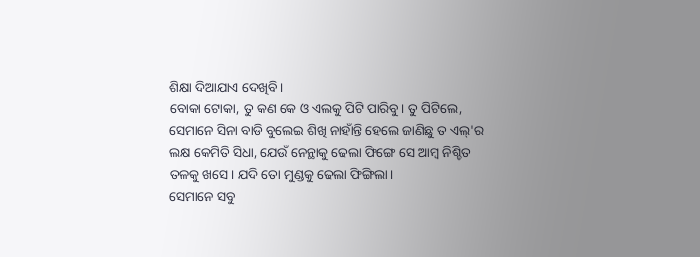ଶିକ୍ଷା ଦିଆଯାଏ ଦେଖିବି।
ବୋକା ଟୋକା, ତୁ କଣ କେ ଓ ଏଲକୁ ପିଟି ପାରିବୁ। ତୁ ପିଟିଲେ, ସେମାନେ ସିନା ବାଡି ବୁଲେଇ ଶିଖି ନାହାଁନ୍ତି ହେଲେ ଜାଣିଛୁ ତ ଏଲ୍'ର ଲକ୍ଷ କେମିତି ସିଧା, ଯେଉଁ ନେନ୍ଥାକୁ ଢେଲା ଫିଙ୍ଗେ ସେ ଆମ୍ବ ନିଶ୍ଚିତ ତଳକୁ ଖସେ। ଯଦି ତୋ ମୁଣ୍ଡକୁ ଢେଲା ଫିଙ୍ଗିଲା।
ସେମାନେ ସବୁ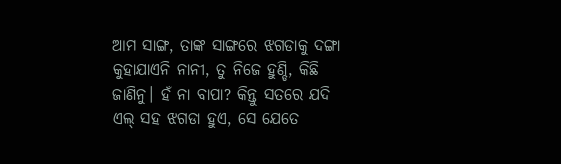ଆମ ସାଙ୍ଗ, ତାଙ୍କ ସାଙ୍ଗରେ ଝଗଡାକୁ ଦଙ୍ଗା କୁହାଯାଏନି ନାନୀ, ତୁ ନିଜେ ହୁଣ୍ଡି, କିଛି ଜାଣିନୁ। ହଁ ନା ବାପା? କିନ୍ତୁ ସତରେ ଯଦି ଏଲ୍ ସହ ଝଗଡା ହୁଏ, ସେ ଯେତେ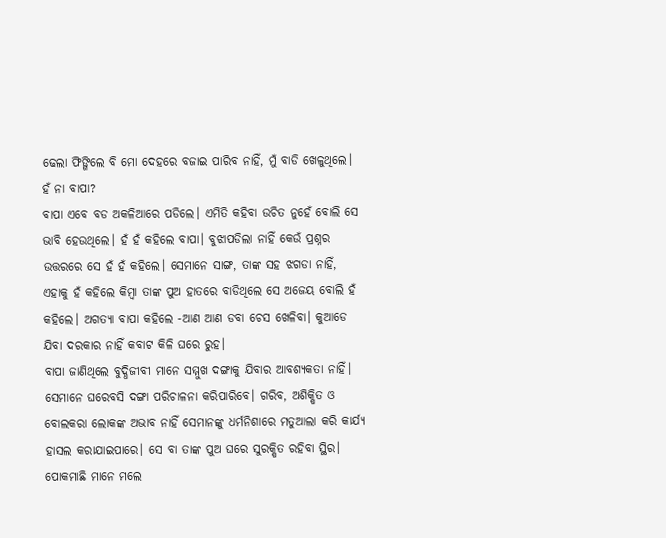ଢେଲା ଫିଙ୍ଗିଲେ ବି ମୋ ଦେହରେ ବଜାଇ ପାରିବ ନାହିଁ, ମୁଁ ବାଡି ଖେଳୁଥିଲେ। ହଁ ନା ବାପା?
ବାପା ଏବେ ବଡ ଅକଳିଆରେ ପଡିଲେ। ଏମିତି କହିବା ଉଚିତ ନୁହେଁ ବୋଲି ସେ ଭାବି ହେଉଥିଲେ। ହଁ ହଁ କହିଲେ ବାପା। ବୁଝାପଡିଲା ନାହିଁ କେଉଁ ପ୍ରଶ୍ନର ଉତ୍ତରରେ ସେ ହଁ ହଁ କହିଲେ। ସେମାନେ ସାଙ୍ଗ, ତାଙ୍କ ସହ ଝଗଡା ନାହିଁ, ଏହାକୁ ହଁ କହିଲେ କିମ୍ବା ତାଙ୍କ ପୁଅ ହାତରେ ବାଡିଥିଲେ ସେ ଅଜେୟ ବୋଲି ହଁ କହିଲେ। ଅଗତ୍ୟା ବାପା କହିଲେ -ଆଣ ଆଣ ଡବା ଚେସ ଖେଳିବା। କୁଆଡେ ଯିବା ଦରକାର ନାହିଁ କବାଟ କିଳି ଘରେ ରୁହ।
ବାପା ଜାଣିଥିଲେ ବୁଦ୍ଧିଜୀବୀ ମାନେ ସମ୍ମୁଖ ଦଙ୍ଗାକୁ ଯିବାର ଆବଶ୍ୟକତା ନାହିଁ। ସେମାନେ ଘରେବସି ଦଙ୍ଗା ପରିଚାଳନା କରିପାରିବେ। ଗରିବ, ଅଶିକ୍ଷିତ ଓ ବୋଲକରା ଲୋକଙ୍କ ଅଭାବ ନାହିଁ ସେମାନଙ୍କୁ ଧର୍ମନିଶାରେ ମତୁଆଲା କରି କାର୍ଯ୍ୟ ହାସଲ କରାଯାଇପାରେ। ସେ ବା ତାଙ୍କ ପୁଅ ଘରେ ସୁରକ୍ଷିତ ରହିବା ସ୍ଥିର। ପୋକମାଛି ମାନେ ମଲେ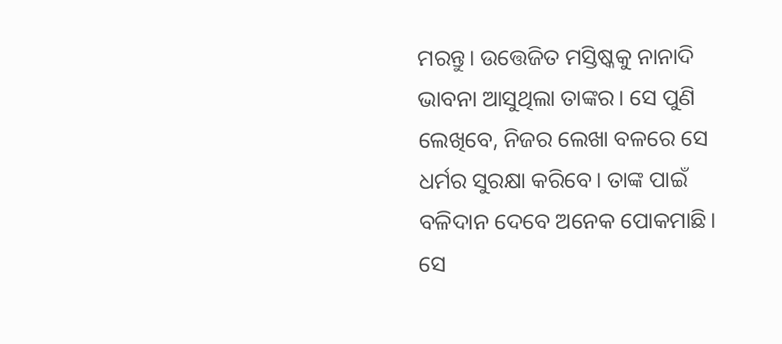ମରନ୍ତୁ। ଉତ୍ତେଜିତ ମସ୍ତିଷ୍କକୁ ନାନାଦି ଭାବନା ଆସୁଥିଲା ତାଙ୍କର। ସେ ପୁଣି ଲେଖିବେ, ନିଜର ଲେଖା ବଳରେ ସେ ଧର୍ମର ସୁରକ୍ଷା କରିବେ। ତାଙ୍କ ପାଇଁ ବଳିଦାନ ଦେବେ ଅନେକ ପୋକମାଛି। ସେ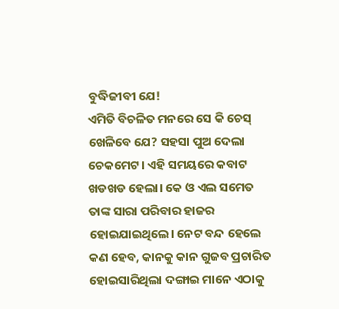ବୁଦ୍ଧିଜୀବୀ ଯେ!
ଏମିତି ବିଚଳିତ ମନରେ ସେ କି ଚେସ୍ ଖେଳିବେ ଯେ? ସହସା ପୁଅ ଦେଲା ଚେକମେଟ। ଏହି ସମୟରେ କବାଟ ଖଡଖଡ ହେଲା। କେ ଓ ଏଲ ସମେତ ତାଙ୍କ ସାରା ପରିବାର ହାଜର ହୋଇଯାଇଥିଲେ। ନେଟ ବନ୍ଦ ହେଲେ କଣ ହେବ, କାନକୁ କାନ ଗୁଜବ ପ୍ରଚାରିତ ହୋଇସାରିଥିଲା ଦଙ୍ଗାଇ ମାନେ ଏଠାକୁ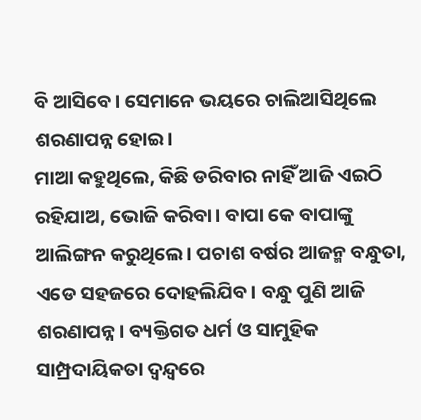ବି ଆସିବେ। ସେମାନେ ଭୟରେ ଚାଲିଆସିଥିଲେ ଶରଣାପନ୍ନ ହୋଇ।
ମାଆ କହୁଥିଲେ, କିଛି ଡରିବାର ନାହିଁ ଆଜି ଏଇଠି ରହିଯାଅ, ଭୋଜି କରିବା। ବାପା କେ ବାପାଙ୍କୁ ଆଲିଙ୍ଗନ କରୁଥିଲେ। ପଚାଶ ବର୍ଷର ଆଜନ୍ମ ବନ୍ଧୁତା, ଏଡେ ସହଜରେ ଦୋହଲିଯିବ। ବନ୍ଧୁ ପୁଣି ଆଜି ଶରଣାପନ୍ନ। ବ୍ୟକ୍ତିଗତ ଧର୍ମ ଓ ସାମୁହିକ ସାମ୍ପ୍ରଦାୟିକତା ଦ୍ବନ୍ଦ୍ବରେ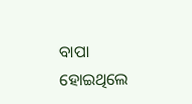ବାପା ହୋଇଥିଲେ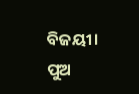ବିଜୟୀ। ପୁଅ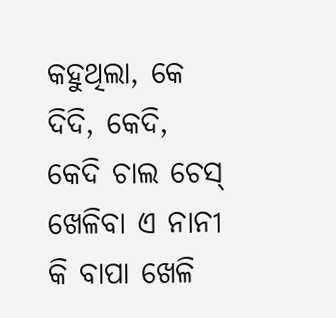କହୁଥିଲା, କେ ଦିଦି, କେଦି, କେଦି ଚାଲ ଚେସ୍ ଖେଳିବା ଏ ନାନୀ କି ବାପା ଖେଳି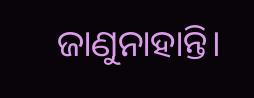ଜାଣୁନାହାନ୍ତି।